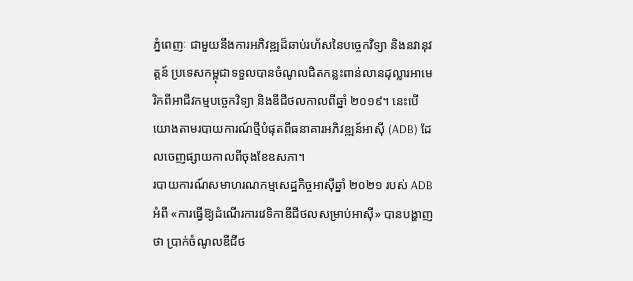ភ្នំពេញៈ ជាមួយនឹងការអភិវឌ្ឍដ៏ឆាប់រហ័សនៃបច្ចេកវិទ្យា និងនវានុវត្តន៍ ប្រទេសកម្ពុជាទទួលបានចំណូលជិតកន្លះពាន់លានដុល្លារអាមេរិកពីអាជីវកម្មបចេ្ចកវិទ្យា និងឌីជីថលកាលពីឆ្នាំ ២០១៩។ នេះបើយោងតាមរបាយការណ៍ថ្មីបំផុតពីធនាគារអភិវឌ្ឍន៍អាស៊ី (ADB) ដែលចេញផ្សាយកាលពីចុងខែឧសភា។
របាយការណ៍សមាហរណកម្មសេដ្ឋកិច្ចអាស៊ីឆ្នាំ ២០២១ របស់ ADB អំពី «ការធ្វើឱ្យដំណើរការវេទិកាឌីជីថលសម្រាប់អាស៊ី» បានបង្ហាញថា ប្រាក់ចំណូលឌីជីថ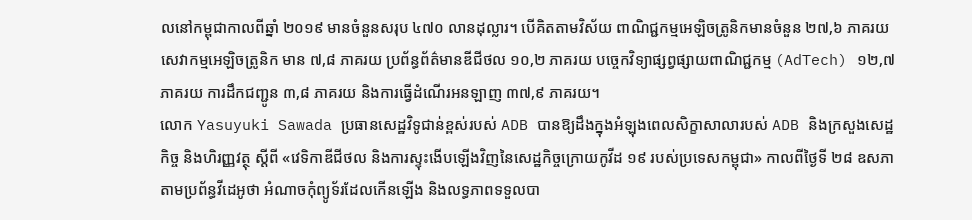លនៅកម្ពុជាកាលពីឆ្នាំ ២០១៩ មានចំនួនសរុប ៤៧០ លានដុល្លារ។ បើគិតតាមវិស័យ ពាណិជ្ជកម្មអេឡិចត្រូនិកមានចំនួន ២៧,៦ ភាគរយ សេវាកម្មអេឡិចត្រូនិក មាន ៧,៨ ភាគរយ ប្រព័ន្ធព័ត៌មានឌីជីថល ១០,២ ភាគរយ បច្ចេកវិទ្យាផ្សព្វផ្សាយពាណិជ្ជកម្ម (AdTech) ១២,៧ ភាគរយ ការដឹកជញ្ជូន ៣,៨ ភាគរយ និងការធ្វើដំណើរអនឡាញ ៣៧,៩ ភាគរយ។
លោក Yasuyuki Sawada ប្រធានសេដ្ឋវិទូជាន់ខ្ពស់របស់ ADB បានឱ្យដឹងក្នុងអំឡុងពេលសិក្ខាសាលារបស់ ADB និងក្រសួងសេដ្ឋកិច្ច និងហិរញ្ញវត្ថុ ស្ដីពី «វេទិកាឌីជីថល និងការស្ទុះងើបឡើងវិញនៃសេដ្ឋកិច្ចក្រោយកូវីដ ១៩ របស់ប្រទេសកម្ពុជា» កាលពីថ្ងៃទី ២៨ ឧសភា តាមប្រព័ន្ធវីដេអូថា អំណាចកុំព្យូទ័រដែលកើនឡើង និងលទ្ធភាពទទួលបា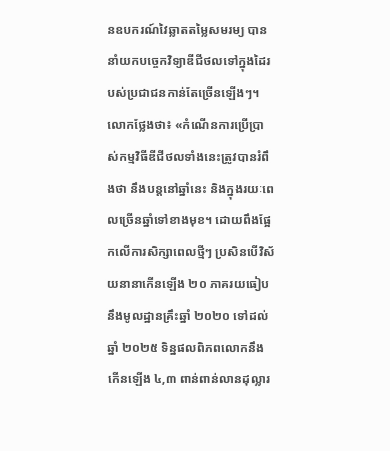នឧបករណ៍វៃឆ្លាតតម្លៃសមរម្យ បាននាំយកបចេ្ចកវិទ្យាឌីជីថលទៅក្នុងដៃរបស់ប្រជាជនកាន់តែច្រើនឡើងៗ។
លោកថ្លែងថា៖ «កំណើនការប្រើប្រាស់កម្មវិធីឌីជីថលទាំងនេះត្រូវបានរំពឹងថា នឹងបន្តនៅឆ្នាំនេះ និងក្នុងរយៈពេលច្រើនឆ្នាំទៅខាងមុខ។ ដោយពឹងផ្អែកលើការសិក្សាពេលថ្មីៗ ប្រសិនបើវិស័យនានាកើនឡើង ២០ ភាគរយធៀបនឹងមូលដ្ឋានគ្រឹះឆ្នាំ ២០២០ ទៅដល់ឆ្នាំ ២០២៥ ទិន្នផលពិភពលោកនឹងកើនឡើង ៤,៣ ពាន់ពាន់លានដុល្លារ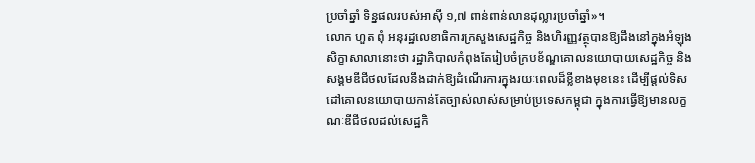ប្រចាំឆ្នាំ ទិន្នផលរបស់អាស៊ី ១,៧ ពាន់ពាន់លានដុល្លារប្រចាំឆ្នាំ»។
លោក ហួត ពុំ អនុរដ្ឋលេខាធិការក្រសួងសេដ្ឋកិច្ច និងហិរញ្ញវត្ថុបានឱ្យដឹងនៅក្នុងអំឡុងសិក្ខាសាលានោះថា រដ្ឋាភិបាលកំពុងតែរៀបចំក្របខ័ណ្ឌគោលនយោបាយសេដ្ឋកិច្ច និងសង្គមឌីជីថលដែលនឹងដាក់ឱ្យដំណើរការក្នុងរយៈពេលដ៏ខ្លីខាងមុខនេះ ដើម្បីផ្ដល់ទិសដៅគោលនយោបាយកាន់តែច្បាស់លាស់សម្រាប់ប្រទេសកម្ពុជា ក្នុងការធ្វើឱ្យមានលក្ខណៈឌីជីថលដល់សេដ្ឋកិ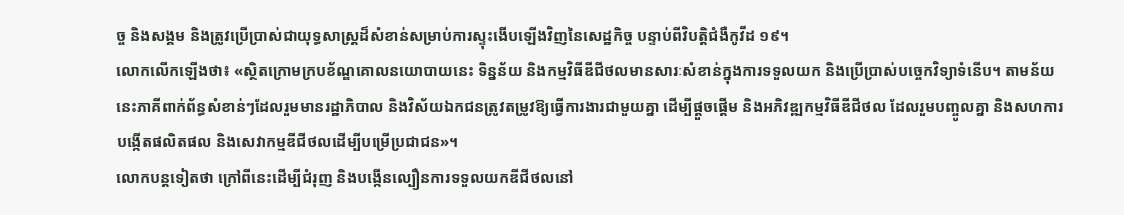ច្ច និងសង្គម និងត្រូវប្រើប្រាស់ជាយុទ្ធសាស្ដ្រដ៏សំខាន់សម្រាប់ការស្ទុះងើបឡើងវិញនៃសេដ្ឋកិច្ច បន្ទាប់ពីវិបត្តិជំងឺកូវីដ ១៩។
លោកលើកឡើងថា៖ «ស្ថិតក្រោមក្របខ័ណ្ឌគោលនយោបាយនេះ ទិន្នន័យ និងកម្មវិធីឌីជីថលមានសារៈសំខាន់ក្នុងការទទួលយក និងប្រើប្រាស់បច្ចេកវិទ្យាទំនើប។ តាមន័យនេះភាគីពាក់ព័ន្ធសំខាន់ៗដែលរួមមានរដ្ឋាភិបាល និងវិស័យឯកជនត្រូវតម្រូវឱ្យធ្វើការងារជាមួយគ្នា ដើម្បីផ្ដួចផ្ដើម និងអភិវឌ្ឍកម្មវិធីឌីជីថល ដែលរួមបញ្ចូលគ្នា និងសហការបង្កើតផលិតផល និងសេវាកម្មឌីជីថលដើម្បីបម្រើប្រជាជន»។
លោកបន្តទៀតថា ក្រៅពីនេះដើម្បីជំរុញ និងបង្កើនល្បឿនការទទួលយកឌីជីថលនៅ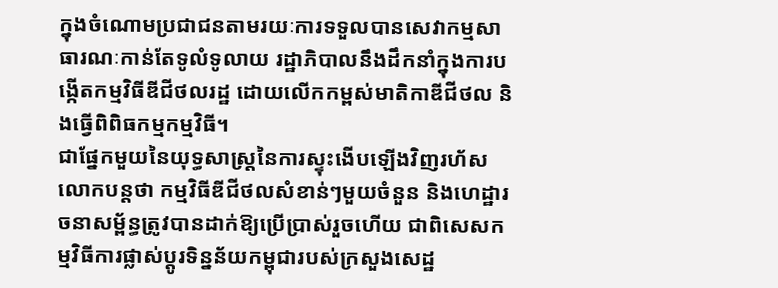ក្នុងចំណោមប្រជាជនតាមរយៈការទទួលបានសេវាកម្មសាធារណៈកាន់តែទូលំទូលាយ រដ្ឋាភិបាលនឹងដឹកនាំក្នុងការបង្កើតកម្មវិធីឌីជីថលរដ្ឋ ដោយលើកកម្ពស់មាតិកាឌីជីថល និងធ្វើពិពិធកម្មកម្មវិធី។
ជាផ្នែកមួយនៃយុទ្ធសាស្ដ្រនៃការស្ទុះងើបឡើងវិញរហ័ស លោកបន្តថា កម្មវិធីឌីជីថលសំខាន់ៗមួយចំនួន និងហេដ្ឋារចនាសម្ព័ន្ធត្រូវបានដាក់ឱ្យប្រើប្រាស់រួចហើយ ជាពិសេសកម្មវិធីការផ្លាស់ប្តូរទិន្នន័យកម្ពុជារបស់ក្រសួងសេដ្ឋ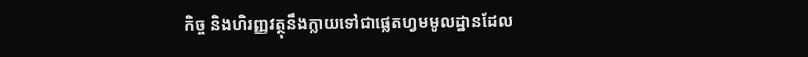កិច្ច និងហិរញ្ញវត្ថុនឹងក្លាយទៅជាផ្លេតហ្វមមូលដ្ឋានដែល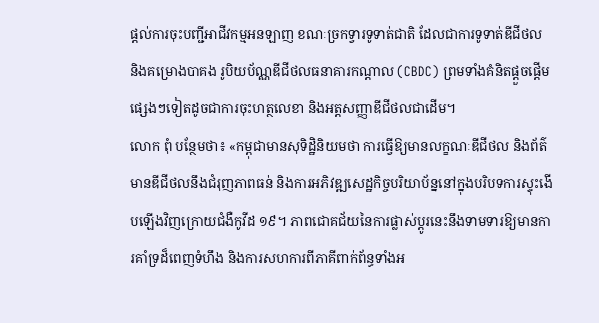ផ្ដល់ការចុះបញ្ជីអាជីវកម្មអនឡាញ ខណៈច្រកទ្វារទូទាត់ជាតិ ដែលជាការទូទាត់ឌីជីថល និងគម្រោងបាគង រូបិយប័ណ្ណឌីជីថលធនាគារកណ្ដាល (CBDC) ព្រមទាំងគំនិតផ្ដួចផ្ដើមផ្សេងៗទៀតដូចជាការចុះហត្ថលេខា និងអត្តសញ្ញាឌីជីថលជាដើម។
លោក ពុំ បន្ថែមថា៖ «កម្ពុជាមានសុទិដិ្ឋនិយមថា ការធ្វើឱ្យមានលក្ខណៈឌីជីថល និងព័ត៌មានឌីជីថលនឹងជំរុញភាពធន់ និងការអភិវឌ្ឍសេដ្ឋកិច្ចបរិយាប័ន្ននៅក្នុងបរិបទការស្ទុះងើបឡើងវិញក្រោយជំងឺកូវីដ ១៩។ ភាពជោគជ័យនៃការផ្លាស់ប្តូរនេះនឹងទាមទារឱ្យមានការគាំទ្រដ៏ពេញទំហឹង និងការសហការពីភាគីពាក់ព័ន្ធទាំងអ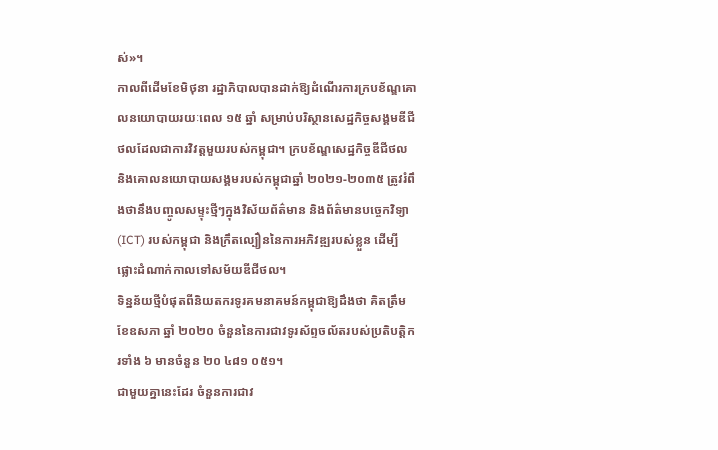ស់»។
កាលពីដើមខែមិថុនា រដ្ឋាភិបាលបានដាក់ឱ្យដំណើរការក្របខ័ណ្ឌគោលនយោបាយរយៈពេល ១៥ ឆ្នាំ សម្រាប់បរិស្ថានសេដ្ឋកិច្ចសង្គមឌីជីថលដែលជាការវិវត្តមួយរបស់កម្ពុជា។ ក្របខ័ណ្ឌសេដ្ឋកិច្ចឌីជីថល និងគោលនយោបាយសង្គមរបស់កម្ពុជាឆ្នាំ ២០២១-២០៣៥ ត្រូវរំពឹងថានឹងបញ្ចូលសម្ទុះថ្មីៗក្នុងវិស័យព័ត៌មាន និងព័ត៌មានបចេ្ចកវិទ្យា (ICT) របស់កម្ពុជា និងក្រឹតល្បឿននៃការអភិវឌ្ឍរបស់ខ្លួន ដើម្បីផ្លោះដំណាក់កាលទៅសម័យឌីជីថល។
ទិន្នន័យថ្មីបំផុតពីនិយតករទូរគមនាគមន៍កម្ពុជាឱ្យដឹងថា គិតត្រឹមខែឧសភា ឆ្នាំ ២០២០ ចំនួននៃការជាវទូរស័ព្ទចល័តរបស់ប្រតិបត្តិករទាំង ៦ មានចំនួន ២០ ៤៨១ ០៥១។
ជាមួយគ្នានេះដែរ ចំនួនការជាវ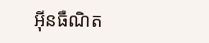អ៊ីនធឺណិត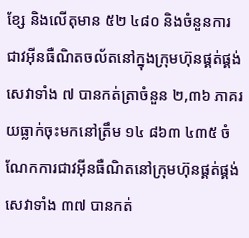ខ្សែ និងលើតុមាន ៥២ ៤៨០ និងចំនួនការជាវអ៊ីនធឺណិតចល័តនៅក្នុងក្រុមហ៊ុនផ្គត់ផ្គង់សេវាទាំង ៧ បានកត់ត្រាចំនួន ២,៣៦ ភាគរយធ្លាក់ចុះមកនៅត្រឹម ១៤ ៨៦៣ ៤៣៥ ចំណែកការជាវអ៊ីនធឺណិតនៅក្រុមហ៊ុនផ្គត់ផ្គង់សេវាទាំង ៣៧ បានកត់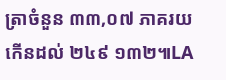ត្រាចំនួន ៣៣,០៧ ភាគរយ កើនដល់ ២៤៩ ១៣២៕LA